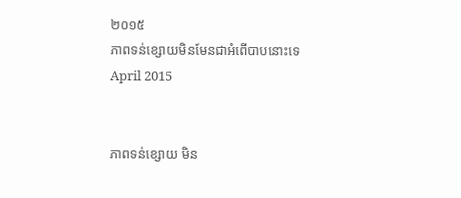២០១៥
ភាពទន់ខ្សោយមិនមែនជាអំពើបាបនោះទេ
April 2015


ភាពទន់ខ្សោយ មិន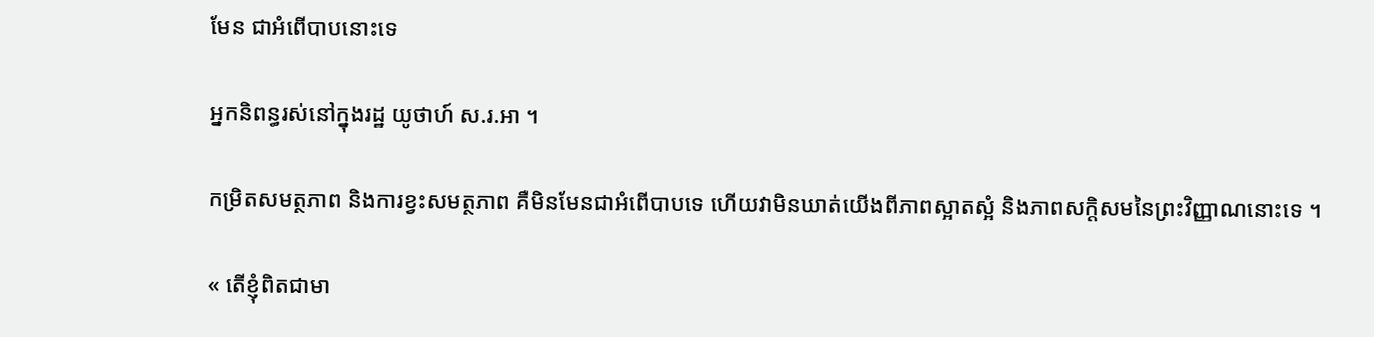មែន ជាអំពើបាបនោះទេ

អ្នកនិពន្ធរស់នៅក្នុងរដ្ឋ យូថាហ៍ ស.រ.អា ។

កម្រិតសមត្ថភាព និងការខ្វះសមត្ថភាព គឺមិនមែនជាអំពើបាបទេ ហើយវាមិនឃាត់យើងពីភាពស្អាតស្អំ និងភាពសក្ដិសមនៃព្រះវិញ្ញាណនោះទេ ។

« តើខ្ញុំពិតជាមា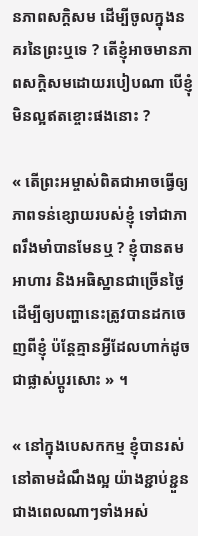នភាពសក្ដិសម ដើម្បីចូលក្នុងនគរនៃព្រះឬទេ ? តើខ្ញុំអាចមានភាពសក្ដិសមដោយរបៀបណា បើខ្ញុំមិនល្អឥតខ្ចោះផងនោះ ?

« តើព្រះអម្ចាស់ពិតជាអាចធ្វើឲ្យភាពទន់ខ្សោយរបស់ខ្ញុំ ទៅជាភាពរឹងមាំបានមែនឬ ? ខ្ញុំបានតមអាហារ និងអធិស្ឋានជាច្រើនថ្ងៃ ដើម្បីឲ្យបញ្ហានេះត្រូវបានដកចេញពីខ្ញុំ ប៉ន្តែគ្មានអ្វីដែលហាក់ដូចជាផ្លាស់ប្ដូរសោះ » ។

« នៅក្នុងបេសកកម្ម ខ្ញុំបានរស់នៅតាមដំណឹងល្អ យ៉ាងខ្ជាប់ខ្ជួនជាងពេលណាៗទាំងអស់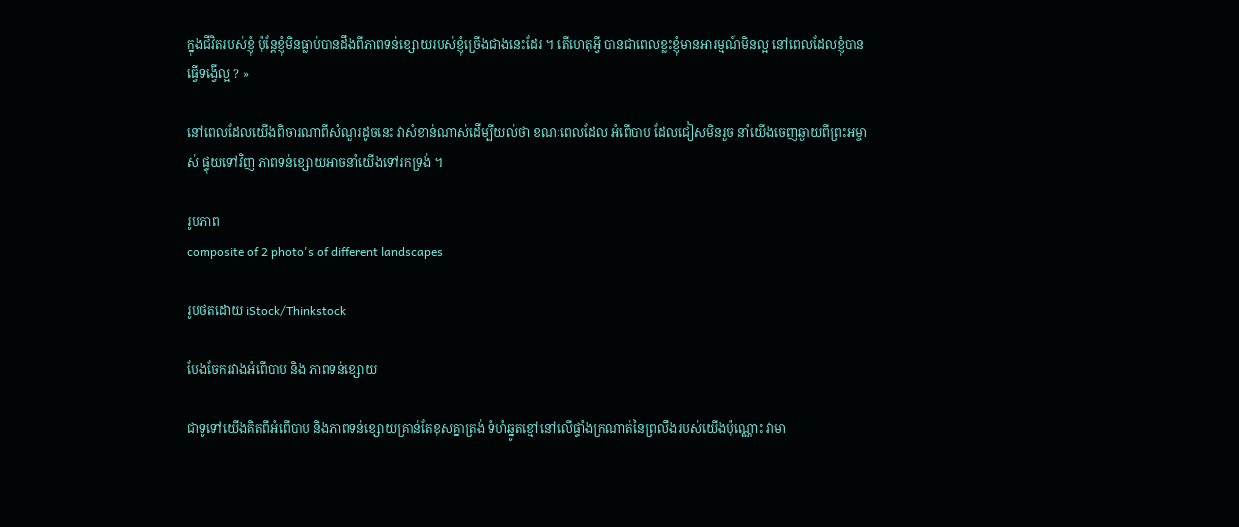ក្នុងជីវិតរបស់ខ្ញុំ ប៉ុន្តែខ្ញុំមិនធ្លាប់បានដឹងពីភាពទន់ខ្សោយរបស់ខ្ញុំច្រើងជាងនេះដែរ ។ តើហេតុអ្វី បានជាពេលខ្លះខ្ញុំមានអារម្មណ៍មិនល្អ នៅពេលដែលខ្ញុំបានធ្វើទង្វើល្អ ? »

នៅពេលដែលយើងពិចារណាពីសំណួរដូចនេះ វាសំខាន់ណាស់ដើម្បីយល់ថា ខណៈពេលដែល អំពើបាប ដែលជៀសមិនរួច នាំយើងចេញឆ្ងាយពីព្រះអម្ចាស់ ផ្ទុយទៅវិញ ភាពទន់ខ្សោយអាចនាំយើងទៅរកទ្រង់ ។

រូបភាព
composite of 2 photo's of different landscapes

រូបថតដោយ iStock/Thinkstock

បែងចែករវាងអំពើបាប និង ភាពទន់ខ្សោយ

ជាទូទៅយើងគិតពីអំពើបាប និងភាពទន់ខ្សោយគ្រាន់តែខុសគ្នាត្រង់ ទំហំឆ្នូតខ្មៅនៅលើផ្ទាំងក្រណាត់នៃព្រលឹងរបស់យើងប៉ុណ្ណោះ វាមា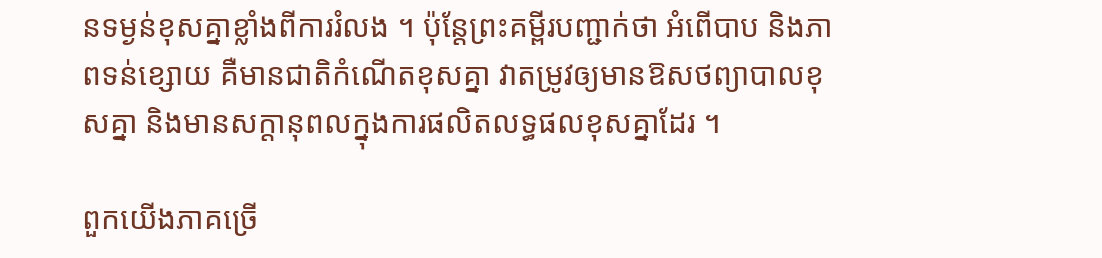នទម្ងន់ខុសគ្នាខ្លាំងពីការរំលង ។ ប៉ុន្តែព្រះគម្ពីរបញ្ជាក់ថា អំពើបាប និងភាពទន់ខ្សោយ គឺមានជាតិកំណើតខុសគ្នា វាតម្រូវឲ្យមានឱសថព្យាបាលខុសគ្នា និងមានសក្ដានុពលក្នុងការផលិតលទ្ធផលខុសគ្នាដែរ ។

ពួកយើងភាគច្រើ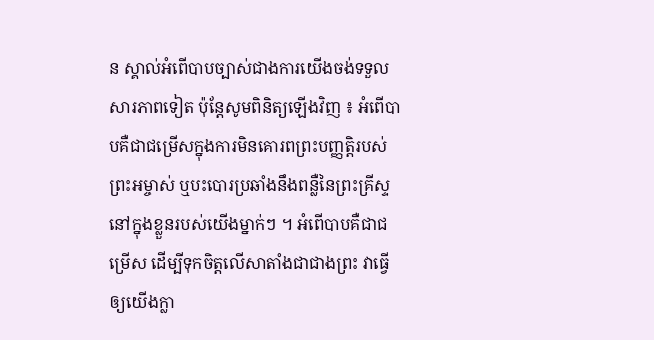ន ស្គាល់អំពើបាបច្បាស់ជាងការយើងចង់ទទួលសារភាពទៀត ប៉ុន្តែសូមពិនិត្យឡើងវិញ ៖ អំពើបាបគឺជាជម្រើសក្នុងការមិនគោរពព្រះបញ្ញត្តិរបស់ព្រះអម្ចាស់ ឬបះបោរប្រឆាំងនឹងពន្លឺនៃព្រះគ្រីស្ទនៅក្នុងខ្លួនរបស់យើងម្នាក់ៗ ។ អំពើបាបគឺជាជម្រើស ដើម្បីទុកចិត្តលើសាតាំងជាជាងព្រះ វាធ្វើឲ្យយើងក្លា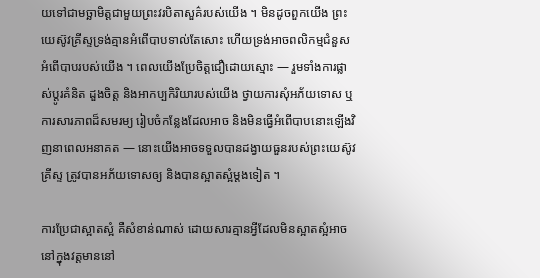យទៅជាមច្ឆាមិត្តជាមួយព្រះវរបិតាសួគ៌របស់យើង ។ មិនដូចពួកយើង ព្រះយេស៊ូវគ្រីស្ទទ្រង់គ្មានអំពើបាបទាល់តែសោះ ហើយទ្រង់អាចពលិកម្មជំនួសអំពើបាបរបស់យើង ។ ពេលយើងប្រែចិត្តជឿដោយស្មោះ — រួមទាំងការផ្លាស់ប្ដូរគំនិត ដួងចិត្ត និងអាកប្បកិរិយារបស់យើង ថ្វាយការសុំអភ័យទោស ឬការសារភាពដ៏សមរម្យ រៀបចំកន្លែងដែលអាច និងមិនធ្វើអំពើបាបនោះឡើងវិញនាពេលអនាគត — នោះយើងអាចទទួលបានដង្វាយធួនរបស់ព្រះយេស៊ូវគ្រីស្ទ ត្រូវបានអភ័យទោសឲ្យ និងបានស្អាតស្អំម្ដងទៀត ។

ការប្រែជាស្អាតស្អំ គឺសំខាន់ណាស់ ដោយសារគ្មានអ្វីដែលមិនស្អាតស្អំអាចនៅក្នុងវត្តមាននៅ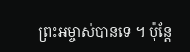ព្រះអម្ចាស់បានទេ ។ ប៉ុន្តែ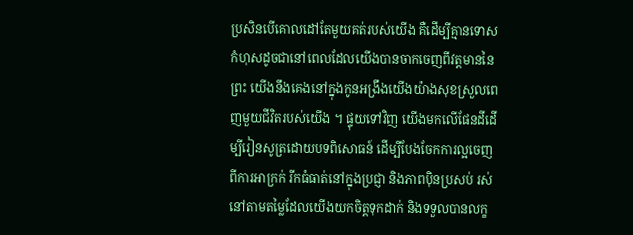ប្រសិនបើគោលដៅតែមួយគត់របស់យើង គឺដើម្បីគ្មានទោសកំហុសដូចជានៅពេលដែលយើងបានចាកចេញពីវត្តមាននៃព្រះ យើងនឹងគេងនៅក្នុងកូនអង្រឹងយើងយ៉ាងសុខស្រួលពេញមួយជីវិតរបស់យើង ។ ផ្ទុយទៅវិញ យើងមកលើផែនដីដើម្បីរៀនសូត្រដោយបទពិសោធន៍ ដើម្បីបែងចែកការល្អចេញពីការអាក្រក់ រីកធំធាត់នៅក្នុងប្រជ្ញា និងភាពប៉ិនប្រសប់ រស់នៅតាមតម្លៃដែលយើងយកចិត្តទុកដាក់ និងទទួលបានលក្ខ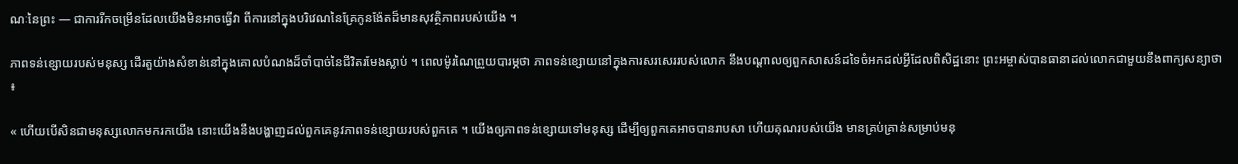ណៈនៃព្រះ — ជាការរីកចម្រើនដែលយើងមិនអាចធ្វើវា ពីការនៅក្នុងបរិវេណនៃគ្រែកូនង៉ែតដ៏មានសុវត្ថិភាពរបស់យើង ។

ភាពទន់ខ្សោយរបស់មនុស្ស ដើរតួយ៉ាងសំខាន់នៅក្នុងគោលបំណងដ៏ចាំបាច់នៃជីវិតរមែងស្លាប់ ។ ពេលម៉ូរណៃព្រួយបារម្ភថា ភាពទន់ខ្សោយនៅក្នុងការសរសេររបស់លោក នឹងបណ្ដាលឲ្យពួកសាសន៍ដទៃចំអកដល់អ្វីដែលពិសិដ្ឋនោះ ព្រះអម្ចាស់បានធានាដល់លោកជាមួយនឹងពាក្យសន្យាថា ៖

« ហើយបើសិនជាមនុស្សលោកមករកយើង នោះយើងនឹងបង្ហាញដល់ពួកគេនូវភាពទន់ខ្សោយរបស់ពួកគេ ។ យើងឲ្យភាពទន់ខ្សោយទៅមនុស្ស ដើម្បីឲ្យពួកគេអាចបានរាបសា ហើយគុណរបស់យើង មានគ្រប់គ្រាន់សម្រាប់មនុ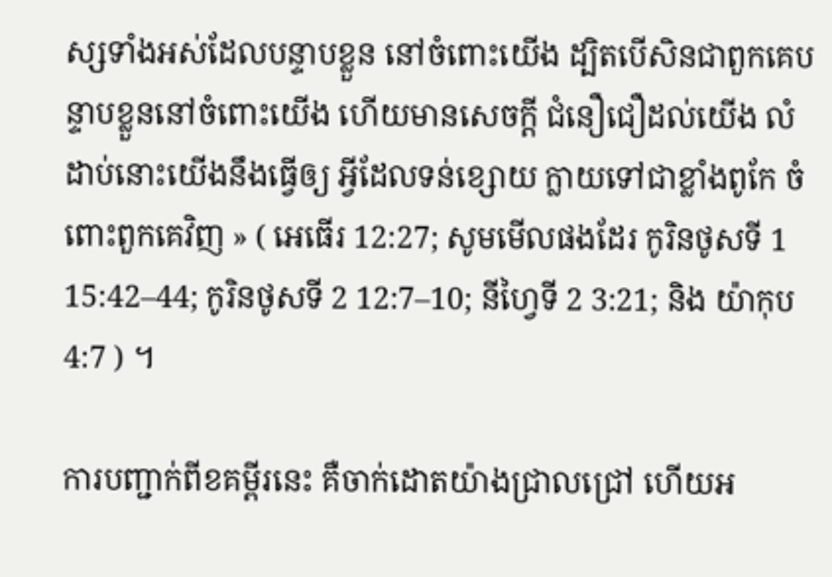ស្សទាំងអស់ដែលបន្ទាបខ្លួន នៅចំពោះយើង ដ្បិតបើសិនជាពួកគេបន្ទាបខ្លួននៅចំពោះយើង ហើយមានសេចក្ដី ជំនឿជឿដល់យើង លំដាប់នោះយើងនឹងធ្វើឲ្យ អ្វីដែលទន់ខ្សោយ ក្លាយទៅជាខ្លាំងពូកែ ចំពោះពួកគេវិញ » ( អេធើរ 12:27; សូមមើលផងដែរ កូរិនថូសទី 1 15:42–44; កូរិនថូសទី 2 12:7–10; នីហ្វៃទី 2 3:21; និង យ៉ាកុប 4:7 ) ។

ការបញ្ជាក់ពីខគម្ពីរនេះ គឺចាក់ដោតយ៉ាងជ្រាលជ្រៅ ហើយអ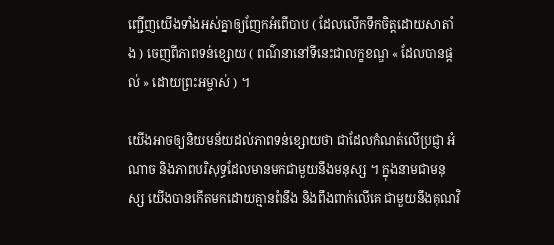ញ្ជើញយើងទាំងអស់គ្នាឲ្យញែកអំពើបាប ( ដែលលើកទឹកចិត្តដោយសាតាំង ) ចេញពីភាពទន់ខ្សោយ ( ពណ៌នានៅទីនេះជាលក្ខខណ្ឌ « ដែលបានផ្ដល់ » ដោយព្រះអម្ចាស់ ) ។

យើងអាចឲ្យនិយមន័យដល់ភាពទន់ខ្សោយថា ជាដែលកំណត់លើប្រជ្ញា អំណាច និងភាពបរិសុទ្ធដែលមានមកជាមួយនឹងមនុស្ស ។ ក្នុងនាមជាមនុស្ស យើងបានកើតមកដោយគ្មានពំនឹង និងពឹងពាក់លើគេ ជាមួយនឹងគុណវិ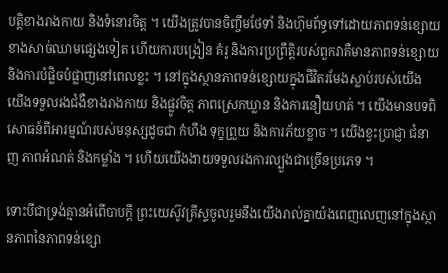បត្តិខាងរាងកាយ និងទំនោរចិត្ត ។ យើងត្រូវបានចិញ្ចឹមថែទាំ និងហ៊ុមព័ទ្ធទៅដោយភាពទន់ខ្សោយខាងសាច់ឈាមផ្សេងទៀត ហើយការបង្រៀន គំរូ និងការប្រព្រឹត្តិរបស់ពួកវាគឺមានភាពទន់ខ្សោយ និងការបំផ្លិចបំផ្លាញនៅពេលខ្លះ ។ នៅក្នុងស្ថានភាពទន់ខ្សោយក្នុងជីវិតរមែងស្លាប់របស់យើង យើងទទួលរងជំងឺខាងរាងកាយ និងផ្លូវចិត្ត ភាពស្រេកឃ្លាន និងការនឿយហត់ ។ យើងមានបទពិសោធន៍ពីអារម្មណ៍របស់មនុស្សដូចជា កំហឹង ទុក្ខព្រួយ និងការភ័យខ្លាច ។ យើងខ្វះប្រាជ្ញា ជំនាញ ភាពអំណត់ និងកម្លាំង ។ ហើយយើងងាយទទួលរងការល្បួងជាច្រើនប្រភេទ ។

ទោះបីជាទ្រង់គ្មានអំពើបាបក្ដី ព្រះយេស៊ូវគ្រីស្ទចូលរួមនឹងយើងរាល់គ្នាយ៉ងពេញលេញនៅក្នុងស្ថានភាពនៃភាពទន់ខ្សោ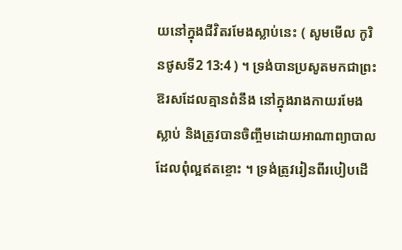យនៅក្នុងជីវិតរមែងស្លាប់នេះ ( សូមមើល កូរិនថូសទី2 13:4 ) ។ ទ្រង់បានប្រសូតមកជាព្រះឱរសដែលគ្មានពំនឹង នៅក្នុងរាងកាយរមែងស្លាប់ និងត្រូវបានចិញ្ចឹមដោយអាណាព្យាបាលដែលពុំល្អឥតខ្ចោះ ។ ទ្រង់ត្រូវរៀនពីរបៀបដើ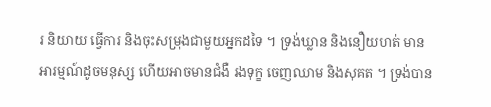រ និយាយ ធ្វើការ និងចុះសម្រុងជាមួយអ្នកដទៃ ។ ទ្រង់ឃ្លាន និងនឿយហត់ មានអារម្មណ៍ដូចមនុស្ស ហើយអាចមានជំងឺ រងទុក្ខ ចេញឈាម និងសុគត ។ ទ្រង់បាន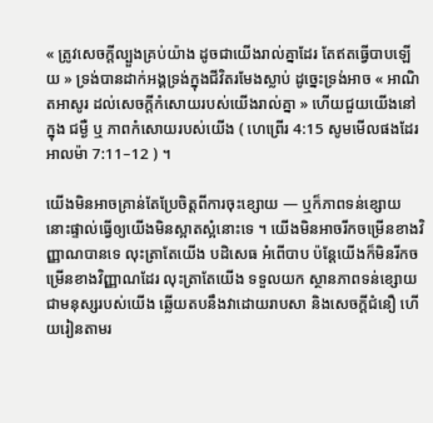« ត្រូវសេចក្តីល្បួងគ្រប់យ៉ាង ដូចជាយើងរាល់គ្នាដែរ តែឥតធ្វើបាបឡើយ » ទ្រង់បានដាក់អង្គទ្រង់ក្នុងជីវិតរមែងស្លាប់ ដូច្នេះទ្រង់អាច « អាណិតអាសូរ ដល់សេចក្តីកំសោយរបស់យើងរាល់គ្នា » ហើយជួយយើងនៅក្នុង ជម្ងឺ ឬ ភាពកំសោយរបស់យើង ( ហេព្រើរ 4:15 សូមមើលផងដែរ អាលម៉ា 7:11–12 ) ។

យើងមិនអាចគ្រាន់តែប្រែចិត្តពីការចុះខ្សោយ — ឬក៏ភាពទន់ខ្សោយនោះផ្ទាល់ធ្វើឲ្យយើងមិនស្អាតស្អំនោះទេ ។ យើងមិនអាចរីកចម្រើនខាងវិញ្ញាណបានទេ លុះត្រាតែយើង បដិសេធ អំពើបាប ប៉ន្តែយើងក៏មិនរីកចម្រើនខាងវិញ្ញាណដែរ លុះត្រាតែយើង ទទួលយក ស្ថានភាពទន់ខ្សោយជាមនុស្សរបស់យើង ឆ្លើយតបនឹងវាដោយរាបសា និងសេចក្ដីជំនឿ ហើយរៀនតាមរ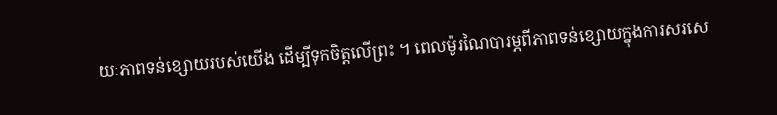យៈភាពទន់ខ្សោយរបស់យើង ដើម្បីទុកចិត្តលើព្រះ ។ ពេលម៉ូរណៃបារម្ភពីភាពទន់ខ្សោយក្នុងការសរសេ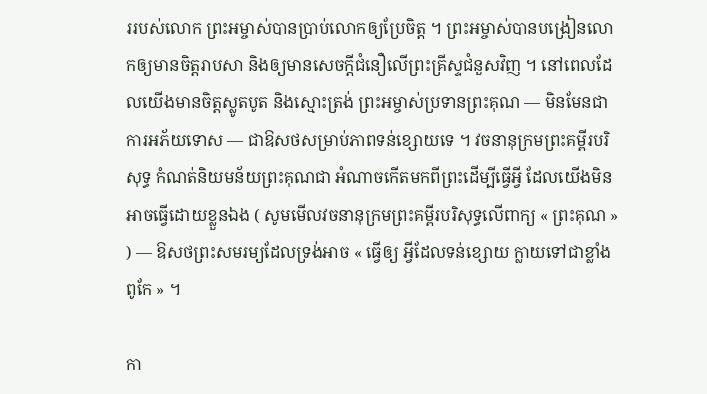ររបស់លោក ព្រះអម្ចាស់បានប្រាប់លោកឲ្យប្រែចិត្ត ។ ព្រះអម្ចាស់បានបង្រៀនលោកឲ្យមានចិត្តរាបសា និងឲ្យមានសេចក្ដីជំនឿលើព្រះគ្រីស្ទជំនួសវិញ ។ នៅពេលដែលយើងមានចិត្តស្លូតបូត និងស្មោះត្រង់ ព្រះអម្ចាស់ប្រទានព្រះគុណ — មិនមែនជាការអភ័យទោស — ជាឱសថសម្រាប់ភាពទន់ខ្សោយទេ ។ វចនានុក្រមព្រះគម្ពីរបរិសុទ្ធ កំណត់និយមន័យព្រះគុណជា អំណាចកើតមកពីព្រះដើម្បីធ្វើអ្វី ដែលយើងមិនអាចធ្វើដោយខ្លួនឯង ( សូមមើលវចនានុក្រមព្រះគម្ពីរបរិសុទ្ធលើពាក្យ « ព្រះគុណ » ) — ឱសថព្រះសមរម្យដែលទ្រង់អាច « ធ្វើឲ្យ អ្វីដែលទន់ខ្សោយ ក្លាយទៅជាខ្លាំងពូកែ » ។

កា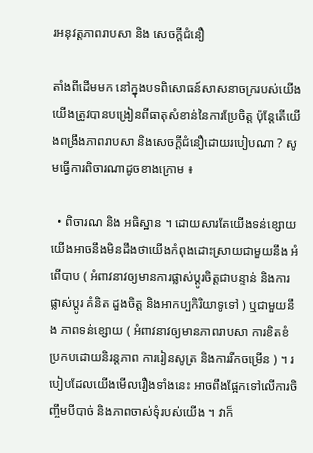រអនុវត្តភាពរាបសា និង សេចក្ដីជំនឿ

តាំងពីដើមមក នៅក្នុងបទពិសោធន៍សាសនាចក្ររបស់យើង យើងត្រូវបានបង្រៀនពីធាតុសំខាន់នៃការប្រែចិត្ត ប៉ុន្តែតើយើងពង្រឹងភាពរាបសា និងសេចក្ដីជំនឿដោយរបៀបណា ? សូមធ្វើការពិចារណាដូចខាងក្រោម ៖

  • ពិចារណ និង អធិស្ឋាន ។ ដោយសារតែយើងទន់ខ្សោយ យើងអាចនឹងមិនដឹងថាយើងកំពុងដោះស្រាយជាមួយនឹង អំពើបាប ( អំពាវនាវឲ្យមានការផ្លាស់ប្ដូរចិត្តជាបន្ទាន់ និងការផ្លាស់ប្ដូរ គំនិត ដួងចិត្ត និងអាកប្បកិរិយាទូទៅ ) ឬជាមួយនឹង ភាពទន់ខ្សោយ ( អំពាវនាវឲ្យមានភាពរាបសា ការខិតខំប្រកបដោយនិរន្តភាព ការរៀនសូត្រ និងការរីកចម្រើន ) ។ របៀបដែលយើងមើលរឿងទាំងនេះ អាចពឹងផ្អែកទៅលើការចិញ្ចឹមបីបាច់ និងភាពចាស់ទុំរបស់យើង ។ វាក៏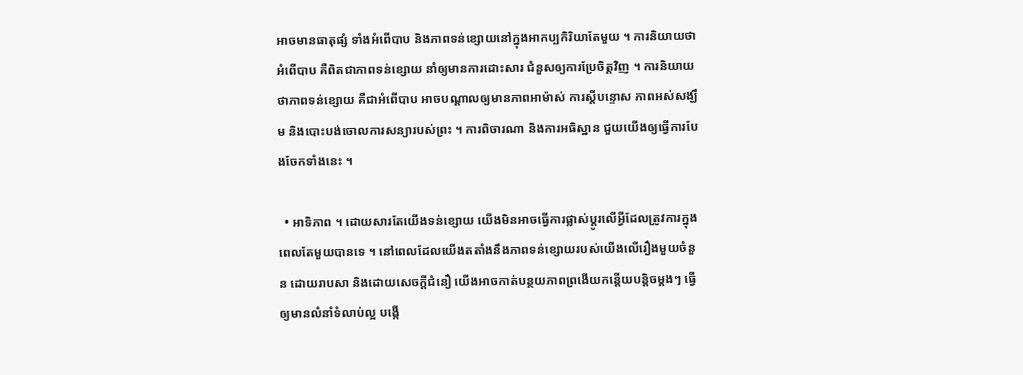អាចមានធាតុផ្សំ ទាំងអំពើបាប និងភាពទន់ខ្សោយនៅក្នុងអាកប្បកិរិយាតែមួយ ។ ការនិយាយថាអំពើបាប គឺពិតជាភាពទន់ខ្សោយ នាំឲ្យមានការដោះសារ ជំនួសឲ្យការប្រែចិត្តវិញ ។ ការនិយាយថាភាពទន់ខ្សោយ គឺជាអំពើបាប អាចបណ្ដាលឲ្យមានភាពអាម៉ាស់ ការស្ដីបន្ទោស ភាពអស់សង្ឃឹម និងបោះបង់ចោលការសន្យារបស់ព្រះ ។ ការពិចារណា និងការអធិស្ឋាន ជួយយើងឲ្យធ្វើការបែងចែកទាំងនេះ ។

  • អាទិភាព ។ ដោយសារតែយើងទន់ខ្សោយ យើងមិនអាចធ្វើការផ្លាស់ប្ដូរលើអ្វីដែលត្រូវការក្នុងពេលតែមួយបានទេ ។ នៅពេលដែលយើងតតាំងនឹងភាពទន់ខ្សោយរបស់យើងលើរឿងមួយចំនួន ដោយរាបសា និងដោយសេចក្ដីជំនឿ យើងអាចកាត់បន្ថយភាពព្រងើយកន្តើយបន្តិចម្ដងៗ ធ្វើឲ្យមានលំនាំទំលាប់ល្អ បង្កើ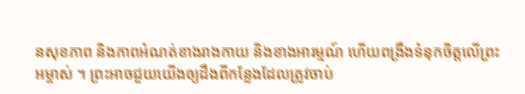នសុខភាព និងភាពអំណត់ខាងរាងកាយ និងខាងអារម្មណ៍ ហើយពង្រឹងទំនុកចិត្តលើព្រះអម្ចាស់ ។ ព្រះអាចជួយយើងឲ្យដឹងពីកន្លែងដែលត្រូវចាប់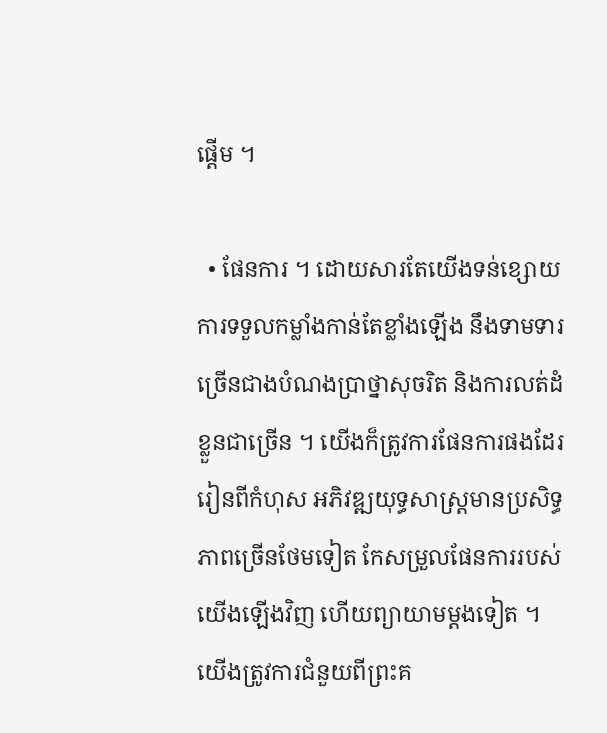ផ្ដើម ។

  • ផែនការ ។ ដោយសារតែយើងទន់ខ្សោយ ការទទួលកម្លាំងកាន់តែខ្លាំងឡើង នឹងទាមទារច្រើនជាងបំណងប្រាថ្នាសុចរិត និងការលត់ដំខ្លួនជាច្រើន ។ យើងក៏ត្រូវការផែនការផងដែរ រៀនពីកំហុស អភិវឌ្ឍយុទ្ធសាស្ត្រមានប្រសិទ្ធភាពច្រើនថែមទៀត កែសម្រួលផែនការរបស់យើងឡើងវិញ ហើយព្យាយាមម្ដងទៀត ។ យើងត្រូវការជំនួយពីព្រះគ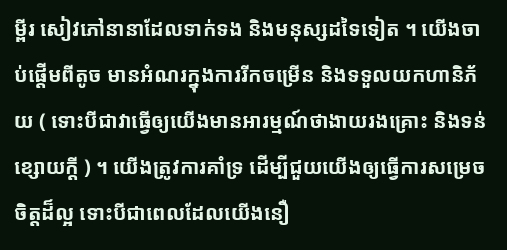ម្ពីរ សៀវភៅនានាដែលទាក់ទង និងមនុស្សដទៃទៀត ។ យើងចាប់ផ្ដើមពីតូច មានអំណរក្នុងការរីកចម្រើន និងទទួលយកហានិភ័យ ( ទោះបីជាវាធ្វើឲ្យយើងមានអារម្មណ៍ថាងាយរងគ្រោះ និងទន់ខ្សោយក្ដី ) ។ យើងត្រូវការគាំទ្រ ដើម្បីជួយយើងឲ្យធ្វើការសម្រេចចិត្តដ៏ល្អ ទោះបីជាពេលដែលយើងនឿ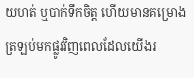យហត់ ឬបាក់ទឹកចិត្ត ហើយមានគម្រោងត្រឡប់មកផ្លូវវិញពេលដែលយើងរ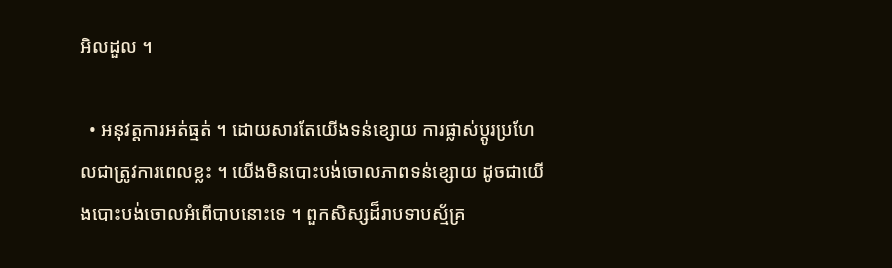អិលដួល ។

  • អនុវត្តការអត់ធ្មត់ ។ ដោយសារតែយើងទន់ខ្សោយ ការផ្លាស់ប្ដូរប្រហែលជាត្រូវការពេលខ្លះ ។ យើងមិនបោះបង់ចោលភាពទន់ខ្សោយ ដូចជាយើងបោះបង់ចោលអំពើបាបនោះទេ ។ ពួកសិស្សដ៏រាបទាបស្ម័គ្រ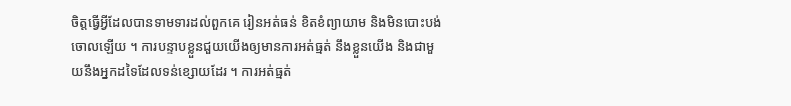ចិត្តធ្វើអ្វីដែលបានទាមទារដល់ពួកគេ រៀនអត់ធន់ ខិតខំព្យាយាម និងមិនបោះបង់ចោលឡើយ ។ ការបន្ទាបខ្លួនជួយយើងឲ្យមានការអត់ធ្មត់ នឹងខ្លួនយើង និងជាមួយនឹងអ្នកដទៃដែលទន់ខ្សោយដែរ ។ ការអត់ធ្មត់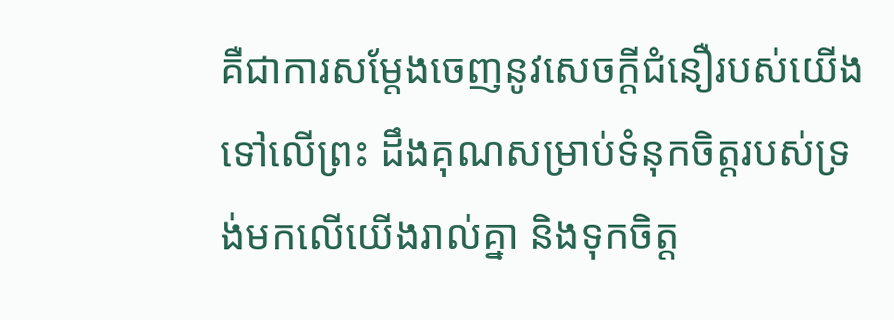គឺជាការសម្ដែងចេញនូវសេចក្ដីជំនឿរបស់យើងទៅលើព្រះ ដឹងគុណសម្រាប់ទំនុកចិត្តរបស់ទ្រង់មកលើយើងរាល់គ្នា និងទុកចិត្ត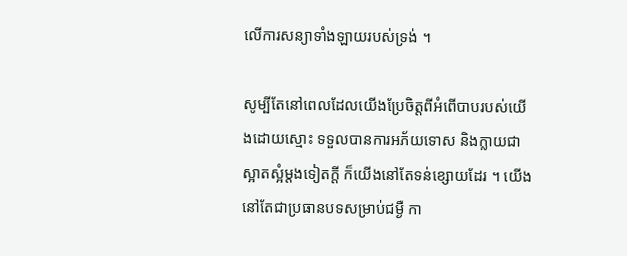លើការសន្យាទាំងឡាយរបស់ទ្រង់ ។

សូម្បីតែនៅពេលដែលយើងប្រែចិត្តពីអំពើបាបរបស់យើងដោយស្មោះ ទទួលបានការអភ័យទោស និងក្លាយជាស្អាតស្អំម្ដងទៀតក្ដី ក៏យើងនៅតែទន់ខ្សោយដែរ ។ យើងនៅតែជាប្រធានបទសម្រាប់ជម្ងឺ កា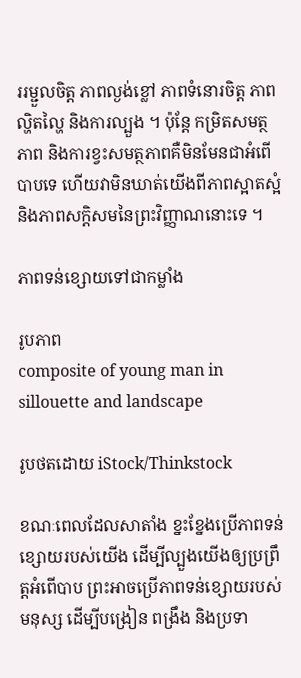ររម្ជួលចិត្ត ភាពល្ងង់ខ្លៅ ភាពទំនោរចិត្ត ភាពល្ហិតល្ហៃ និងការល្បួង ។ ប៉ុន្តែ កម្រិតសមត្ថភាព និងការខ្វះសមត្ថភាពគឺមិនមែនជាអំពើបាបទេ ហើយវាមិនឃាត់យើងពីភាពស្អាតស្អំ និងភាពសក្ដិសមនៃព្រះវិញ្ញាណនោះទេ ។

ភាពទន់ខ្សោយទៅជាកម្លាំង

រូបភាព
composite of young man in sillouette and landscape

រូបថតដោយ iStock/Thinkstock

ខណៈពេលដែលសាតាំង ខ្នះខ្នែងប្រើភាពទន់ខ្សោយរបស់យើង ដើម្បីល្បួងយើងឲ្យប្រព្រឹត្តអំពើបាប ព្រះអាចប្រើភាពទន់ខ្សោយរបស់មនុស្ស ដើម្បីបង្រៀន ពង្រឹង និងប្រទា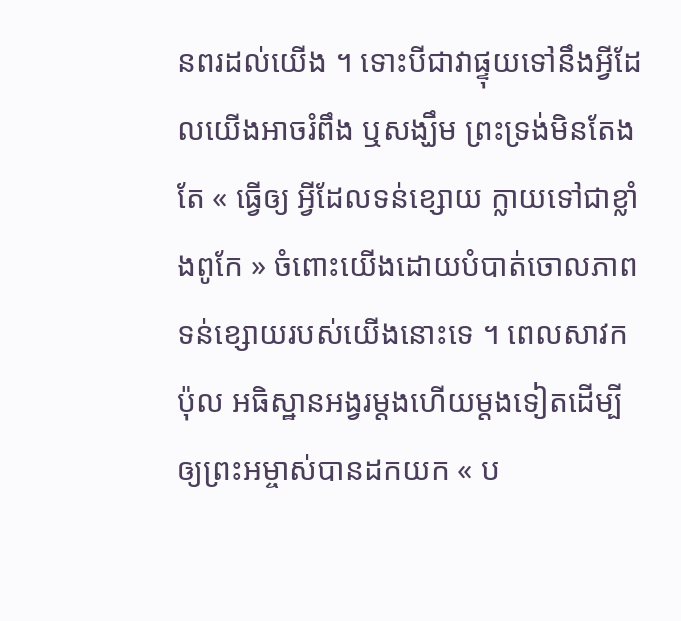នពរដល់យើង ។ ទោះបីជាវាផ្ទុយទៅនឹងអ្វីដែលយើងអាចរំពឹង ឬសង្ឃឹម ព្រះទ្រង់មិនតែងតែ « ធ្វើឲ្យ អ្វីដែលទន់ខ្សោយ ក្លាយទៅជាខ្លាំងពូកែ » ចំពោះយើងដោយបំបាត់ចោលភាពទន់ខ្សោយរបស់យើងនោះទេ ។ ពេលសាវកប៉ុល អធិស្ឋានអង្វរម្ដងហើយម្ដងទៀតដើម្បីឲ្យព្រះអម្ចាស់បានដកយក « ប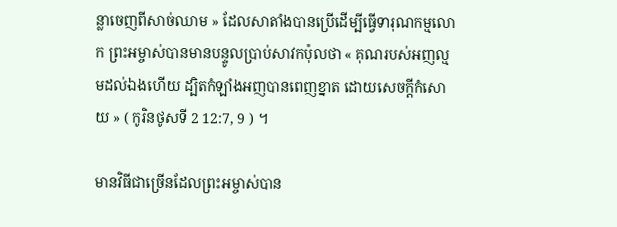ន្លាចេញពីសាច់ឈាម » ដែលសាតាំងបានប្រើដើម្បីធ្វើទារុណកម្មលោក ព្រះអម្ចាស់បានមានបន្ទូលប្រាប់សាវកប៉ុលថា « គុណរបស់អញល្មមដល់ឯងហើយ ដ្បិតកំឡាំងអញបានពេញខ្នាត ដោយសេចក្តីកំសោយ » ( កូរិនថូសទី 2 12:7, 9 ) ។

មានវិធីជាច្រើនដែលព្រះអម្ចាស់បាន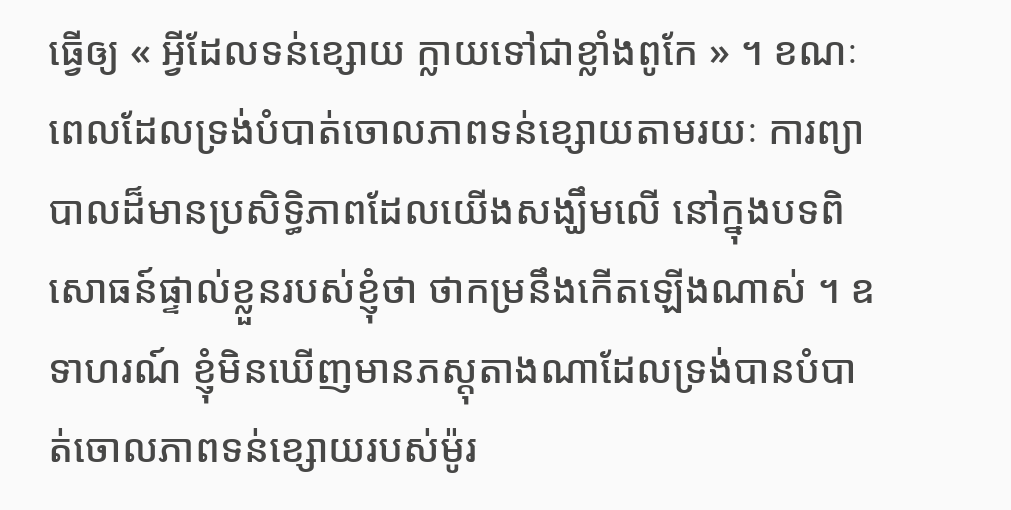ធ្វើឲ្យ « អ្វីដែលទន់ខ្សោយ ក្លាយទៅជាខ្លាំងពូកែ » ។ ខណៈពេលដែលទ្រង់បំបាត់ចោលភាពទន់ខ្សោយតាមរយៈ ការព្យាបាលដ៏មានប្រសិទ្ធិភាពដែលយើងសង្ឃឹមលើ នៅក្នុងបទពិសោធន៍ផ្ទាល់ខ្លួនរបស់ខ្ញុំថា ថាកម្រនឹងកើតឡើងណាស់ ។ ឧទាហរណ៍ ខ្ញុំមិនឃើញមានភស្ដុតាងណាដែលទ្រង់បានបំបាត់ចោលភាពទន់ខ្សោយរបស់ម៉ូរ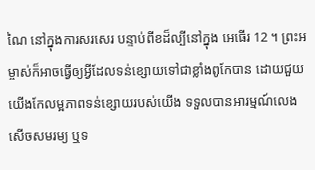ណៃ នៅក្នុងការសរសេរ បន្ទាប់ពីខដ៏ល្បីនៅក្នុង អេធើរ 12 ។ ព្រះអម្ចាស់ក៏អាចធ្វើឲ្យអ្វីដែលទន់ខ្សោយទៅជាខ្លាំងពូកែបាន ដោយជួយយើងកែលម្អភាពទន់ខ្សោយរបស់យើង ទទួលបានអារម្មណ៍លេងសើចសមរម្យ ឬទ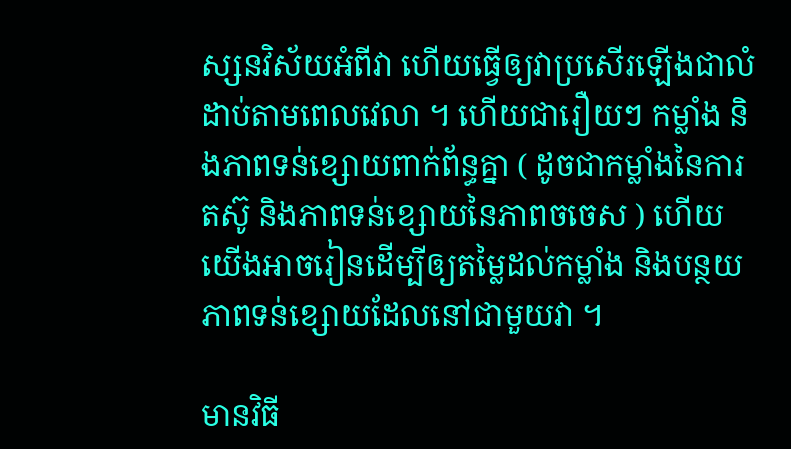ស្សនវិស័យអំពីវា ហើយធ្វើឲ្យវាប្រសើរឡើងជាលំដាប់តាមពេលវេលា ។ ហើយជារឿយៗ កម្លាំង និងភាពទន់ខ្សោយពាក់ព័ន្ធគ្នា ( ដូចជាកម្លាំងនៃការតស៊ូ និងភាពទន់ខ្សោយនៃភាពចចេស ) ហើយយើងអាចរៀនដើម្បីឲ្យតម្លៃដល់កម្លាំង និងបន្ថយភាពទន់ខ្សោយដែលនៅជាមួយវា ។

មានវិធី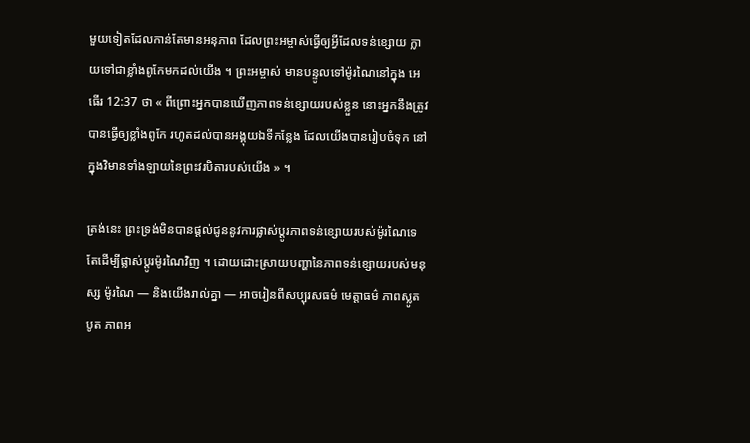មួយទៀតដែលកាន់តែមានអនុភាព ដែលព្រះអម្ចាស់ធ្វើឲ្យអ្វីដែលទន់ខ្សោយ ក្លាយទៅជាខ្លាំងពូកែមកដល់យើង ។ ព្រះអម្ចាស់ មានបន្ទូលទៅម៉ូរណៃនៅក្នុង អេធើរ 12:37 ថា « ពីព្រោះអ្នកបានឃើញភាពទន់ខ្សោយរបស់ខ្លួន នោះអ្នកនឹងត្រូវបានធ្វើឲ្យខ្លាំងពូកែ រហូតដល់បានអង្គុយឯទីកន្លែង ដែលយើងបានរៀបចំទុក នៅក្នុងវិមានទាំងឡាយនៃព្រះវរបិតារបស់យើង » ។

ត្រង់នេះ ព្រះទ្រង់មិនបានផ្ដល់ជូននូវការផ្លាស់ប្ដូរភាពទន់ខ្សោយរបស់ម៉ូរណៃទេ តែដើម្បីផ្លាស់ប្ដូរម៉ូរណៃវិញ ។ ដោយដោះស្រាយបញ្ហានៃភាពទន់ខ្សោយរបស់មនុស្ស ម៉ូរណៃ — និងយើងរាល់គ្នា — អាចរៀនពីសប្បុរសធម៌ មេត្តាធម៌ ភាពស្លូតបូត ភាពអ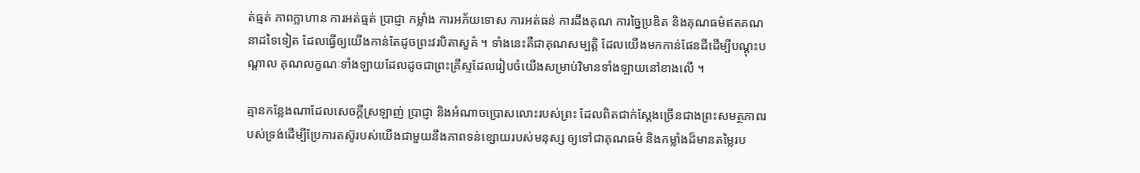ត់ធ្មត់ ភាពក្លាហាន ការអត់ធ្មត់ ប្រាជ្ញា កម្លាំង ការអភ័យទោស ការអត់ធន់ ការដឹងគុណ ការច្នៃប្រឌិត និងគុណធម៌ឥតគណនាដទៃទៀត ដែលធ្វើឲ្យយើងកាន់តែដូចព្រះវរបិតាសួគ៌ ។ ទាំងនេះគឺជាគុណសម្បត្តិ ដែលយើងមកកាន់ផែនដីដើម្បីបណ្ដុះបណ្ដាល គុណលក្ខណៈទាំងឡាយដែលដូចជាព្រះគ្រីស្ទដែលរៀបចំយើងសម្រាប់វិមានទាំងឡាយនៅខាងលើ ។

គ្មានកន្លែងណាដែលសេចក្ដីស្រឡាញ់ ប្រាជ្ញា និងអំណាចប្រោសលោះរបស់ព្រះ ដែលពិតជាក់ស្តែងច្រើនជាងព្រះសមត្ថភាពរបស់ទ្រង់ដើម្បីប្រែការតស៊ូរបស់យើងជាមួយនឹងភាពទន់ខ្សោយរបស់មនុស្ស ឲ្យទៅជាគុណធម៌ និងកម្លាំងដ៏មានតម្លៃរប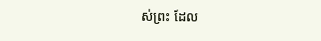ស់ព្រះ ដែល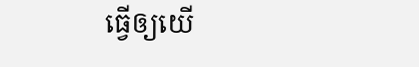ធ្វើឲ្យយើ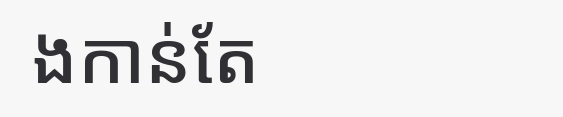ងកាន់តែ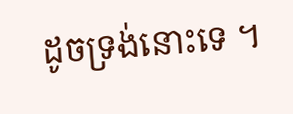ដូចទ្រង់នោះទេ ។